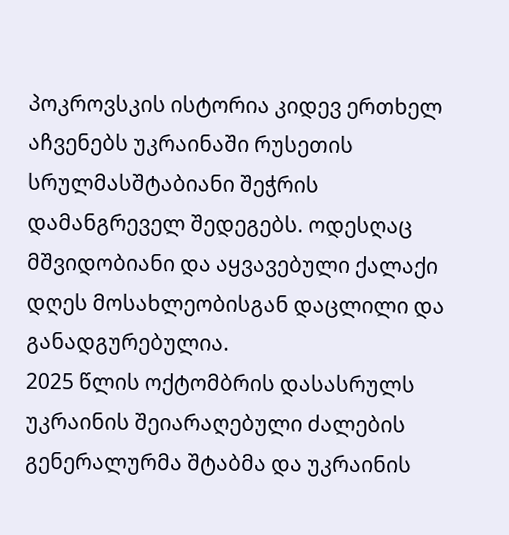პოკროვსკის ისტორია კიდევ ერთხელ აჩვენებს უკრაინაში რუსეთის სრულმასშტაბიანი შეჭრის დამანგრეველ შედეგებს. ოდესღაც მშვიდობიანი და აყვავებული ქალაქი დღეს მოსახლეობისგან დაცლილი და განადგურებულია.
2025 წლის ოქტომბრის დასასრულს უკრაინის შეიარაღებული ძალების გენერალურმა შტაბმა და უკრაინის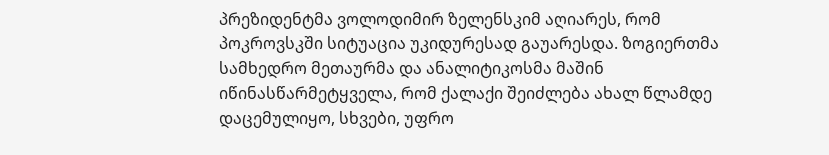პრეზიდენტმა ვოლოდიმირ ზელენსკიმ აღიარეს, რომ პოკროვსკში სიტუაცია უკიდურესად გაუარესდა. ზოგიერთმა სამხედრო მეთაურმა და ანალიტიკოსმა მაშინ იწინასწარმეტყველა, რომ ქალაქი შეიძლება ახალ წლამდე დაცემულიყო, სხვები, უფრო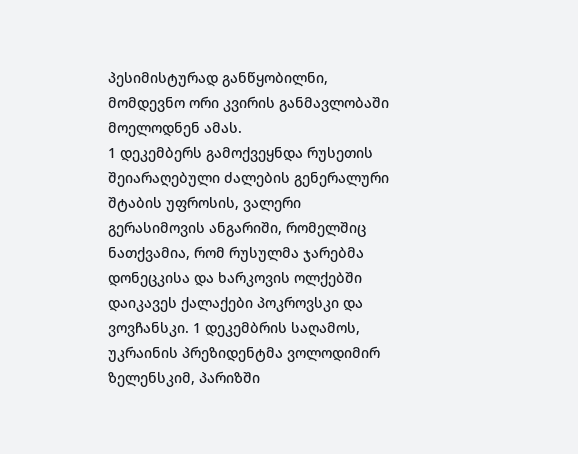პესიმისტურად განწყობილნი, მომდევნო ორი კვირის განმავლობაში მოელოდნენ ამას.
1 დეკემბერს გამოქვეყნდა რუსეთის შეიარაღებული ძალების გენერალური შტაბის უფროსის, ვალერი გერასიმოვის ანგარიში, რომელშიც ნათქვამია, რომ რუსულმა ჯარებმა დონეცკისა და ხარკოვის ოლქებში დაიკავეს ქალაქები პოკროვსკი და ვოვჩანსკი. 1 დეკემბრის საღამოს, უკრაინის პრეზიდენტმა ვოლოდიმირ ზელენსკიმ, პარიზში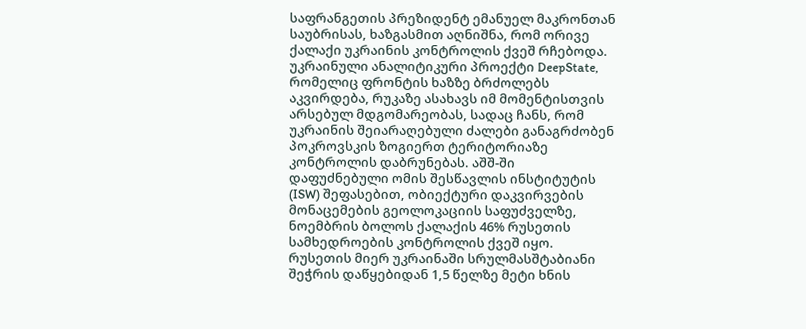საფრანგეთის პრეზიდენტ ემანუელ მაკრონთან საუბრისას, ხაზგასმით აღნიშნა, რომ ორივე ქალაქი უკრაინის კონტროლის ქვეშ რჩებოდა.
უკრაინული ანალიტიკური პროექტი DeepState, რომელიც ფრონტის ხაზზე ბრძოლებს აკვირდება, რუკაზე ასახავს იმ მომენტისთვის არსებულ მდგომარეობას, სადაც ჩანს, რომ უკრაინის შეიარაღებული ძალები განაგრძობენ პოკროვსკის ზოგიერთ ტერიტორიაზე კონტროლის დაბრუნებას. აშშ-ში დაფუძნებული ომის შესწავლის ინსტიტუტის (ISW) შეფასებით, ობიექტური დაკვირვების მონაცემების გეოლოკაციის საფუძველზე, ნოემბრის ბოლოს ქალაქის 46% რუსეთის სამხედროების კონტროლის ქვეშ იყო.
რუსეთის მიერ უკრაინაში სრულმასშტაბიანი შეჭრის დაწყებიდან 1,5 წელზე მეტი ხნის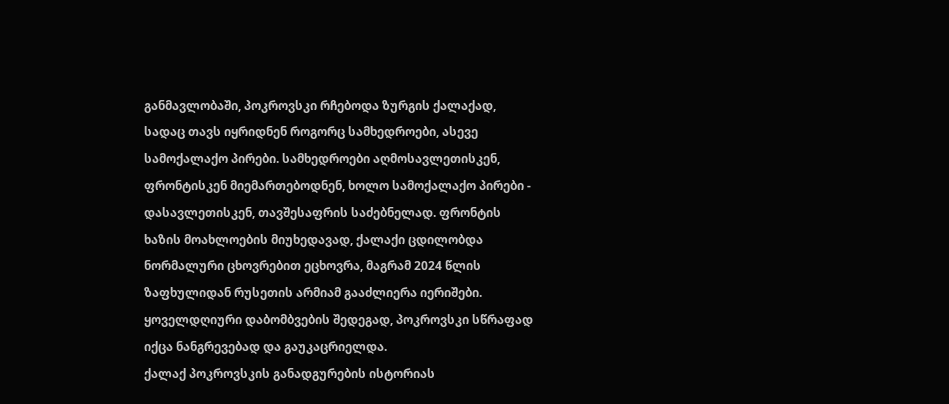განმავლობაში, პოკროვსკი რჩებოდა ზურგის ქალაქად, სადაც თავს იყრიდნენ როგორც სამხედროები, ასევე სამოქალაქო პირები. სამხედროები აღმოსავლეთისკენ, ფრონტისკენ მიემართებოდნენ, ხოლო სამოქალაქო პირები - დასავლეთისკენ, თავშესაფრის საძებნელად. ფრონტის ხაზის მოახლოების მიუხედავად, ქალაქი ცდილობდა ნორმალური ცხოვრებით ეცხოვრა, მაგრამ 2024 წლის ზაფხულიდან რუსეთის არმიამ გააძლიერა იერიშები. ყოველდღიური დაბომბვების შედეგად, პოკროვსკი სწრაფად იქცა ნანგრევებად და გაუკაცრიელდა.
ქალაქ პოკროვსკის განადგურების ისტორიას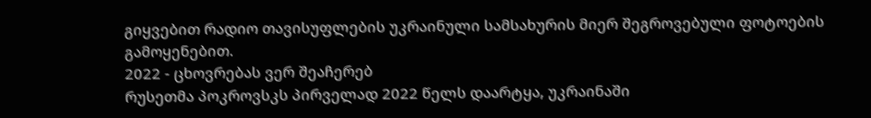გიყვებით რადიო თავისუფლების უკრაინული სამსახურის მიერ შეგროვებული ფოტოების გამოყენებით.
2022 - ცხოვრებას ვერ შეაჩერებ
რუსეთმა პოკროვსკს პირველად 2022 წელს დაარტყა, უკრაინაში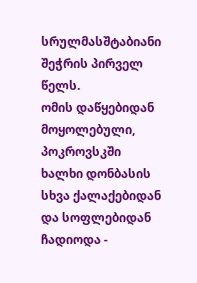სრულმასშტაბიანი შეჭრის პირველ წელს.
ომის დაწყებიდან მოყოლებული, პოკროვსკში ხალხი დონბასის სხვა ქალაქებიდან და სოფლებიდან ჩადიოდა -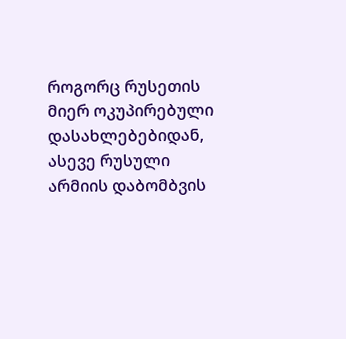როგორც რუსეთის მიერ ოკუპირებული დასახლებებიდან, ასევე რუსული არმიის დაბომბვის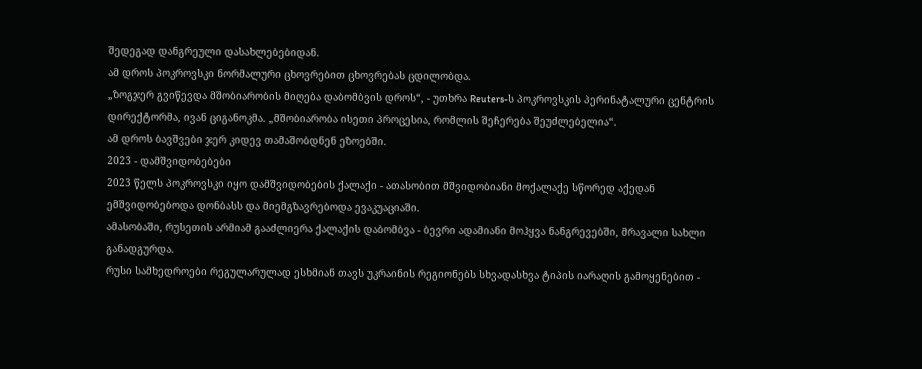შედეგად დანგრეული დასახლებებიდან.
ამ დროს პოკროვსკი ნორმალური ცხოვრებით ცხოვრებას ცდილობდა.
„ზოგჯერ გვიწევდა მშობიარობის მიღება დაბომბვის დროს“, - უთხრა Reuters-ს პოკროვსკის პერინატალური ცენტრის დირექტორმა, ივან ციგანოკმა. „მშობიარობა ისეთი პროცესია, რომლის შეჩერება შეუძლებელია“.
ამ დროს ბავშვები ჯერ კიდევ თამაშობდნენ ეზოებში.
2023 - დამშვიდობებები
2023 წელს პოკროვსკი იყო დამშვიდობების ქალაქი - ათასობით მშვიდობიანი მოქალაქე სწორედ აქედან ემშვიდობებოდა დონბასს და მიემგზავრებოდა ევაკუაციაში.
ამასობაში, რუსეთის არმიამ გააძლიერა ქალაქის დაბომბვა - ბევრი ადამიანი მოჰყვა ნანგრევებში, მრავალი სახლი განადგურდა.
რუსი სამხედროები რეგულარულად ესხმიან თავს უკრაინის რეგიონებს სხვადასხვა ტიპის იარაღის გამოყენებით -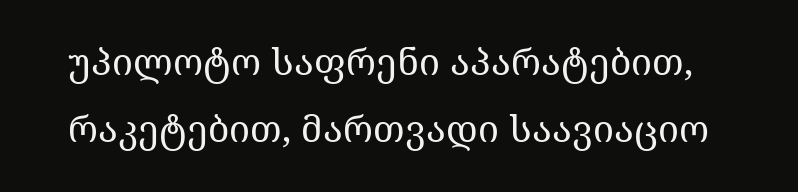უპილოტო საფრენი აპარატებით, რაკეტებით, მართვადი საავიაციო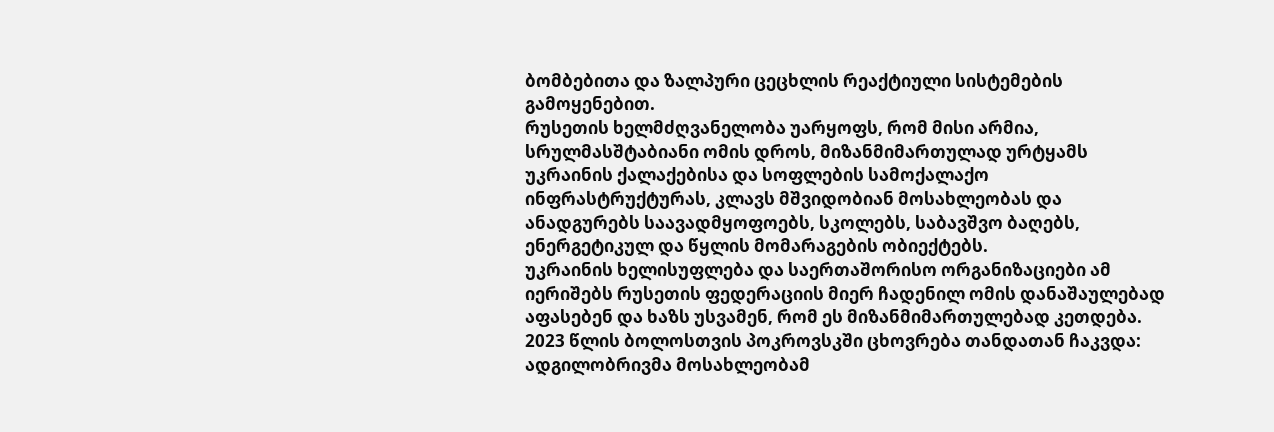ბომბებითა და ზალპური ცეცხლის რეაქტიული სისტემების გამოყენებით.
რუსეთის ხელმძღვანელობა უარყოფს, რომ მისი არმია, სრულმასშტაბიანი ომის დროს, მიზანმიმართულად ურტყამს უკრაინის ქალაქებისა და სოფლების სამოქალაქო ინფრასტრუქტურას, კლავს მშვიდობიან მოსახლეობას და ანადგურებს საავადმყოფოებს, სკოლებს, საბავშვო ბაღებს, ენერგეტიკულ და წყლის მომარაგების ობიექტებს.
უკრაინის ხელისუფლება და საერთაშორისო ორგანიზაციები ამ იერიშებს რუსეთის ფედერაციის მიერ ჩადენილ ომის დანაშაულებად აფასებენ და ხაზს უსვამენ, რომ ეს მიზანმიმართულებად კეთდება.
2023 წლის ბოლოსთვის პოკროვსკში ცხოვრება თანდათან ჩაკვდა: ადგილობრივმა მოსახლეობამ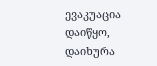ევაკუაცია დაიწყო, დაიხურა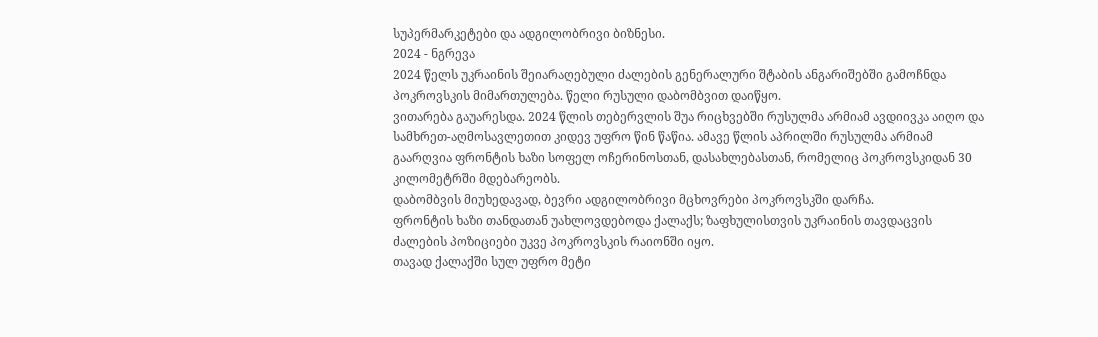სუპერმარკეტები და ადგილობრივი ბიზნესი.
2024 - ნგრევა
2024 წელს უკრაინის შეიარაღებული ძალების გენერალური შტაბის ანგარიშებში გამოჩნდა პოკროვსკის მიმართულება. წელი რუსული დაბომბვით დაიწყო.
ვითარება გაუარესდა. 2024 წლის თებერვლის შუა რიცხვებში რუსულმა არმიამ ავდიივკა აიღო და სამხრეთ-აღმოსავლეთით კიდევ უფრო წინ წაწია. ამავე წლის აპრილში რუსულმა არმიამ გაარღვია ფრონტის ხაზი სოფელ ოჩერინოსთან, დასახლებასთან, რომელიც პოკროვსკიდან 30 კილომეტრში მდებარეობს.
დაბომბვის მიუხედავად, ბევრი ადგილობრივი მცხოვრები პოკროვსკში დარჩა.
ფრონტის ხაზი თანდათან უახლოვდებოდა ქალაქს; ზაფხულისთვის უკრაინის თავდაცვის ძალების პოზიციები უკვე პოკროვსკის რაიონში იყო.
თავად ქალაქში სულ უფრო მეტი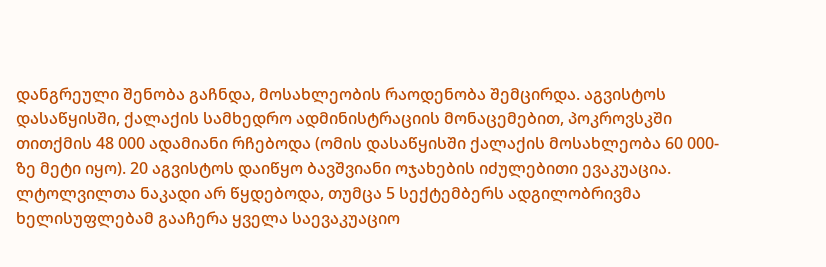დანგრეული შენობა გაჩნდა, მოსახლეობის რაოდენობა შემცირდა. აგვისტოს დასაწყისში, ქალაქის სამხედრო ადმინისტრაციის მონაცემებით, პოკროვსკში თითქმის 48 000 ადამიანი რჩებოდა (ომის დასაწყისში ქალაქის მოსახლეობა 60 000-ზე მეტი იყო). 20 აგვისტოს დაიწყო ბავშვიანი ოჯახების იძულებითი ევაკუაცია.
ლტოლვილთა ნაკადი არ წყდებოდა, თუმცა 5 სექტემბერს ადგილობრივმა ხელისუფლებამ გააჩერა ყველა საევაკუაციო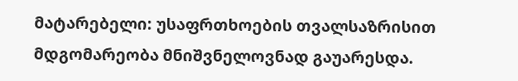მატარებელი: უსაფრთხოების თვალსაზრისით მდგომარეობა მნიშვნელოვნად გაუარესდა.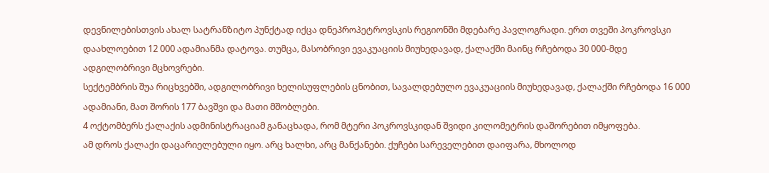დევნილებისთვის ახალ სატრანზიტო პუნქტად იქცა დნეპროპეტროვსკის რეგიონში მდებარე პავლოგრადი. ერთ თვეში პოკროვსკი დაახლოებით 12 000 ადამიანმა დატოვა. თუმცა, მასობრივი ევაკუაციის მიუხედავად, ქალაქში მაინც რჩებოდა 30 000-მდე ადგილობრივი მცხოვრები.
სექტემბრის შუა რიცხვებში, ადგილობრივი ხელისუფლების ცნობით, სავალდებულო ევაკუაციის მიუხედავად, ქალაქში რჩებოდა 16 000 ადამიანი, მათ შორის 177 ბავშვი და მათი მშობლები.
4 ოქტომბერს ქალაქის ადმინისტრაციამ განაცხადა, რომ მტერი პოკროვსკიდან შვიდი კილომეტრის დაშორებით იმყოფება.
ამ დროს ქალაქი დაცარიელებული იყო. არც ხალხი, არც მანქანები. ქუჩები სარეველებით დაიფარა, მხოლოდ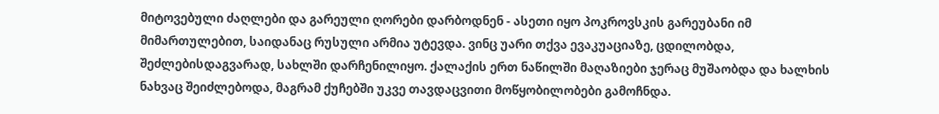მიტოვებული ძაღლები და გარეული ღორები დარბოდნენ - ასეთი იყო პოკროვსკის გარეუბანი იმ მიმართულებით, საიდანაც რუსული არმია უტევდა. ვინც უარი თქვა ევაკუაციაზე, ცდილობდა, შეძლებისდაგვარად, სახლში დარჩენილიყო. ქალაქის ერთ ნაწილში მაღაზიები ჯერაც მუშაობდა და ხალხის ნახვაც შეიძლებოდა, მაგრამ ქუჩებში უკვე თავდაცვითი მოწყობილობები გამოჩნდა.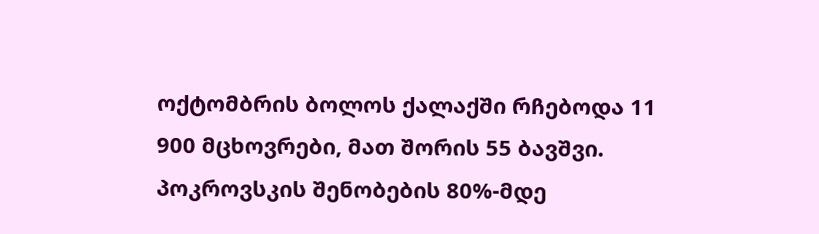ოქტომბრის ბოლოს ქალაქში რჩებოდა 11 900 მცხოვრები, მათ შორის 55 ბავშვი. პოკროვსკის შენობების 80%-მდე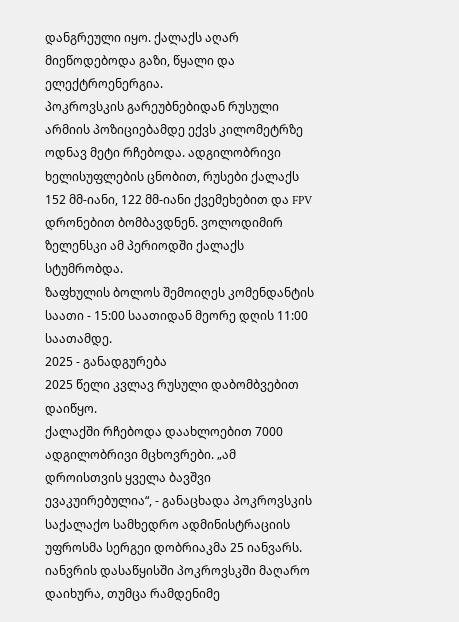დანგრეული იყო. ქალაქს აღარ მიეწოდებოდა გაზი, წყალი და ელექტროენერგია.
პოკროვსკის გარეუბნებიდან რუსული არმიის პოზიციებამდე ექვს კილომეტრზე ოდნავ მეტი რჩებოდა. ადგილობრივი ხელისუფლების ცნობით, რუსები ქალაქს 152 მმ-იანი, 122 მმ-იანი ქვემეხებით და FPV დრონებით ბომბავდნენ. ვოლოდიმირ ზელენსკი ამ პერიოდში ქალაქს სტუმრობდა.
ზაფხულის ბოლოს შემოიღეს კომენდანტის საათი - 15:00 საათიდან მეორე დღის 11:00 საათამდე.
2025 - განადგურება
2025 წელი კვლავ რუსული დაბომბვებით დაიწყო.
ქალაქში რჩებოდა დაახლოებით 7000 ადგილობრივი მცხოვრები. „ამ დროისთვის ყველა ბავშვი ევაკუირებულია“, - განაცხადა პოკროვსკის საქალაქო სამხედრო ადმინისტრაციის უფროსმა სერგეი დობრიაკმა 25 იანვარს.
იანვრის დასაწყისში პოკროვსკში მაღარო დაიხურა, თუმცა რამდენიმე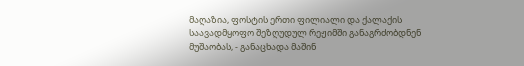მაღაზია, ფოსტის ერთი ფილიალი და ქალაქის საავადმყოფო შეზღუდულ რეჟიმში განაგრძობდნენ მუშაობას, - განაცხადა მაშინ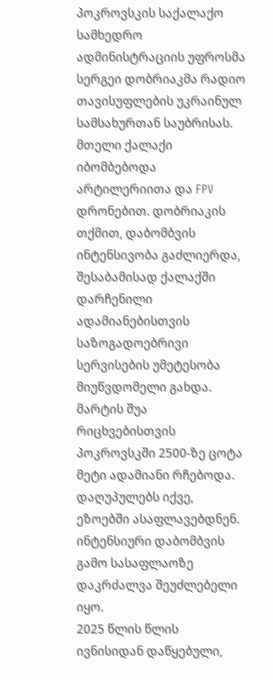პოკროვსკის საქალაქო სამხედრო ადმინისტრაციის უფროსმა სერგეი დობრიაკმა რადიო თავისუფლების უკრაინულ სამსახურთან საუბრისას. მთელი ქალაქი იბომბებოდა არტილერიითა და FPV დრონებით. დობრიაკის თქმით, დაბომბვის ინტენსივობა გაძლიერდა, შესაბამისად ქალაქში დარჩენილი ადამიანებისთვის საზოგადოებრივი სერვისების უმეტესობა მიუწვდომელი გახდა.
მარტის შუა რიცხვებისთვის პოკროვსკში 2500-ზე ცოტა მეტი ადამიანი რჩებოდა.
დაღუპულებს იქვე, ეზოებში ასაფლავებდნენ. ინტენსიური დაბომბვის გამო სასაფლაოზე დაკრძალვა შეუძლებელი იყო.
2025 წლის წლის ივნისიდან დაწყებული,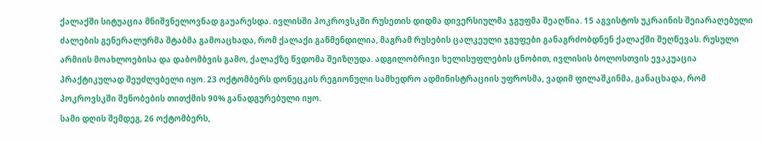ქალაქში სიტუაცია მნიშვნელოვნად გაუარესდა. ივლისში პოკროვსკში რუსეთის დიდმა დივერსიულმა ჯგუფმა შეაღწია. 15 აგვისტოს უკრაინის შეიარაღებული ძალების გენერალურმა შტაბმა გამოაცხადა, რომ ქალაქი გაწმენდილია, მაგრამ რუსების ცალკეული ჯგუფები განაგრძობდნენ ქალაქში შეღწევას. რუსული არმიის მოახლოებისა და დაბომბვის გამო, ქალაქზე წვდომა შეიზღუდა. ადგილობრივი ხელისუფლების ცნობით, ივლისის ბოლოსთვის ევაკუაცია პრაქტიკულად შეუძლებელი იყო. 23 ოქტომბერს დონეცკის რეგიონული სამხედრო ადმინისტრაციის უფროსმა, ვადიმ ფილაშკინმა, განაცხადა, რომ პოკროვსკში შენობების თითქმის 90% განადგურებული იყო.
სამი დღის შემდეგ, 26 ოქტომბერს,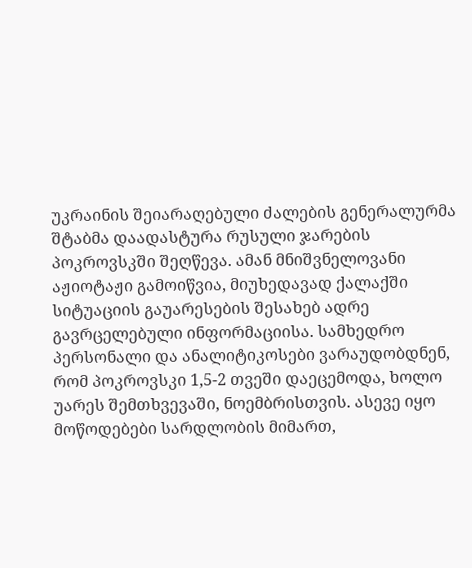უკრაინის შეიარაღებული ძალების გენერალურმა შტაბმა დაადასტურა რუსული ჯარების პოკროვსკში შეღწევა. ამან მნიშვნელოვანი აჟიოტაჟი გამოიწვია, მიუხედავად ქალაქში სიტუაციის გაუარესების შესახებ ადრე გავრცელებული ინფორმაციისა. სამხედრო პერსონალი და ანალიტიკოსები ვარაუდობდნენ, რომ პოკროვსკი 1,5-2 თვეში დაეცემოდა, ხოლო უარეს შემთხვევაში, ნოემბრისთვის. ასევე იყო მოწოდებები სარდლობის მიმართ,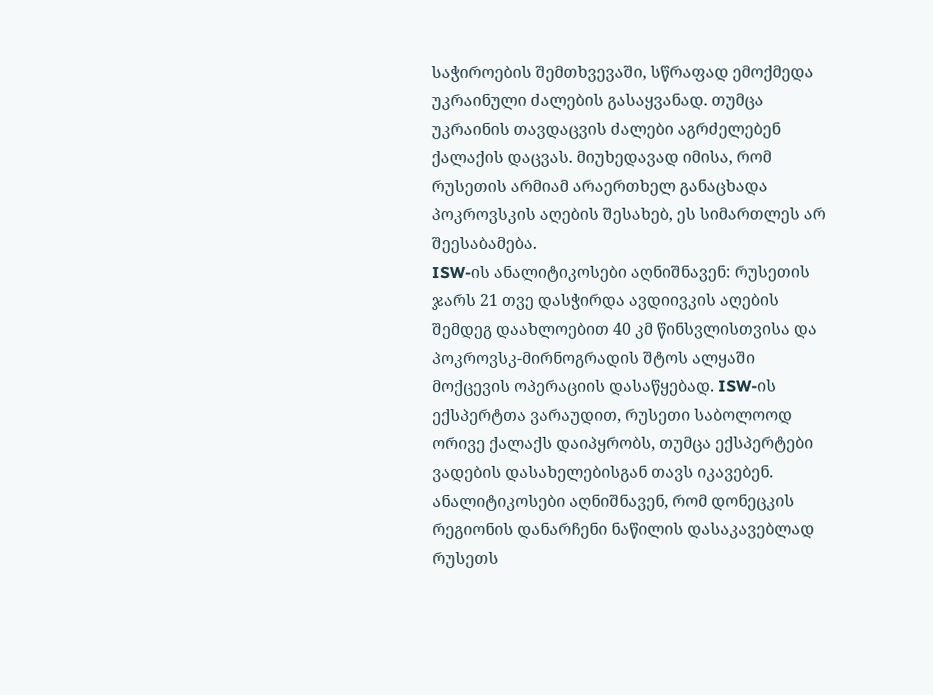საჭიროების შემთხვევაში, სწრაფად ემოქმედა უკრაინული ძალების გასაყვანად. თუმცა უკრაინის თავდაცვის ძალები აგრძელებენ ქალაქის დაცვას. მიუხედავად იმისა, რომ რუსეთის არმიამ არაერთხელ განაცხადა პოკროვსკის აღების შესახებ, ეს სიმართლეს არ შეესაბამება.
ISW-ის ანალიტიკოსები აღნიშნავენ: რუსეთის ჯარს 21 თვე დასჭირდა ავდიივკის აღების შემდეგ დაახლოებით 40 კმ წინსვლისთვისა და პოკროვსკ-მირნოგრადის შტოს ალყაში მოქცევის ოპერაციის დასაწყებად. ISW-ის ექსპერტთა ვარაუდით, რუსეთი საბოლოოდ ორივე ქალაქს დაიპყრობს, თუმცა ექსპერტები ვადების დასახელებისგან თავს იკავებენ. ანალიტიკოსები აღნიშნავენ, რომ დონეცკის რეგიონის დანარჩენი ნაწილის დასაკავებლად რუსეთს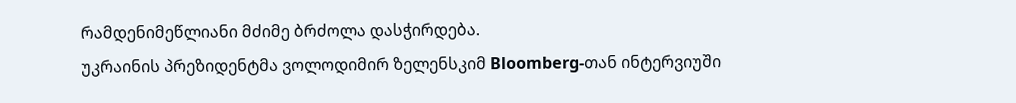რამდენიმეწლიანი მძიმე ბრძოლა დასჭირდება.
უკრაინის პრეზიდენტმა ვოლოდიმირ ზელენსკიმ Bloomberg-თან ინტერვიუში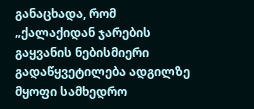განაცხადა, რომ „ქალაქიდან ჯარების გაყვანის ნებისმიერი გადაწყვეტილება ადგილზე მყოფი სამხედრო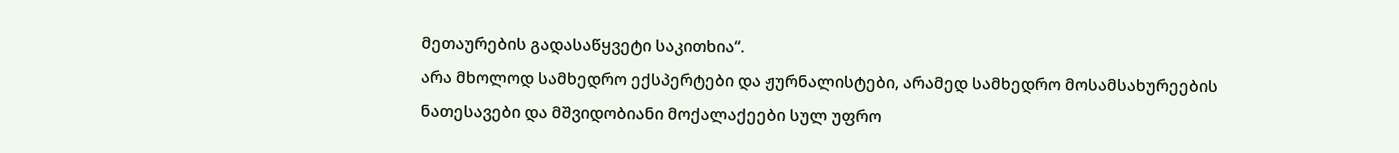მეთაურების გადასაწყვეტი საკითხია“.
არა მხოლოდ სამხედრო ექსპერტები და ჟურნალისტები, არამედ სამხედრო მოსამსახურეების ნათესავები და მშვიდობიანი მოქალაქეები სულ უფრო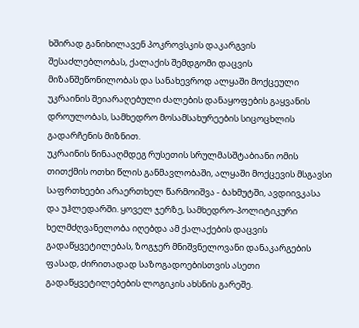ხშირად განიხილავენ პოკროვსკის დაკარგვის შესაძლებლობას, ქალაქის შემდგომი დაცვის მიზანშეწონილობას და სანახევროდ ალყაში მოქცეული უკრაინის შეიარაღებული ძალების დანაყოფების გაყვანის დროულობას, სამხედრო მოსამსახურეების სიცოცხლის გადარჩენის მიზნით.
უკრაინის წინააღმდეგ რუსეთის სრულმასშტაბიანი ომის თითქმის ოთხი წლის განმავლობაში, ალყაში მოქცევის მსგავსი საფრთხეები არაერთხელ წარმოიშვა - ბახმუტში, ავდიივკასა და უჰლედარში. ყოველ ჯერზე, სამხედრო-პოლიტიკური ხელმძღვანელობა იღებდა ამ ქალაქების დაცვის გადაწყვეტილებას, ზოგჯერ მნიშვნელოვანი დანაკარგების ფასად, ძირითადად საზოგადოებისთვის ასეთი გადაწყვეტილებების ლოგიკის ახსნის გარეშე.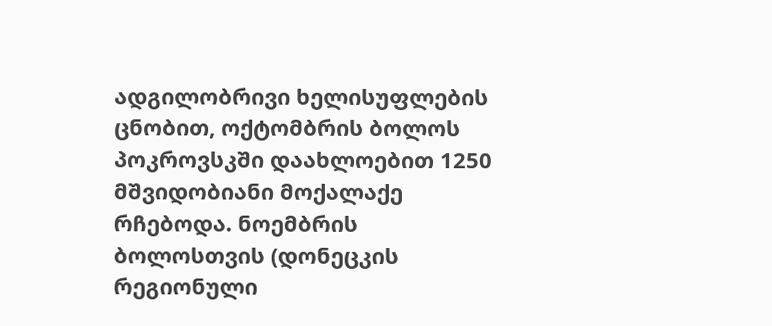ადგილობრივი ხელისუფლების ცნობით, ოქტომბრის ბოლოს პოკროვსკში დაახლოებით 1250 მშვიდობიანი მოქალაქე რჩებოდა. ნოემბრის ბოლოსთვის (დონეცკის რეგიონული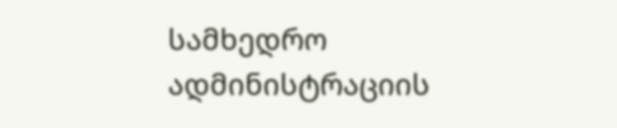სამხედრო ადმინისტრაციის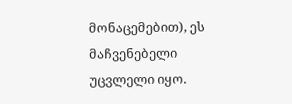მონაცემებით), ეს მაჩვენებელი უცვლელი იყო.